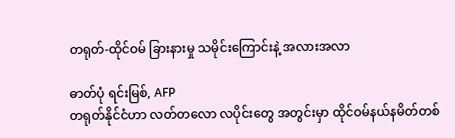တရုတ်-ထိုင်ဝမ် ခြားနားမှု သမိုင်းကြောင်းနဲ့ အလားအလာ

ဓာတ်ပုံ ရင်းမြစ်, AFP
တရုတ်နိုင်ငံဟာ လတ်တလော လပိုင်းတွေ အတွင်းမှာ ထိုင်ဝမ်နယ်နမိတ်တစ်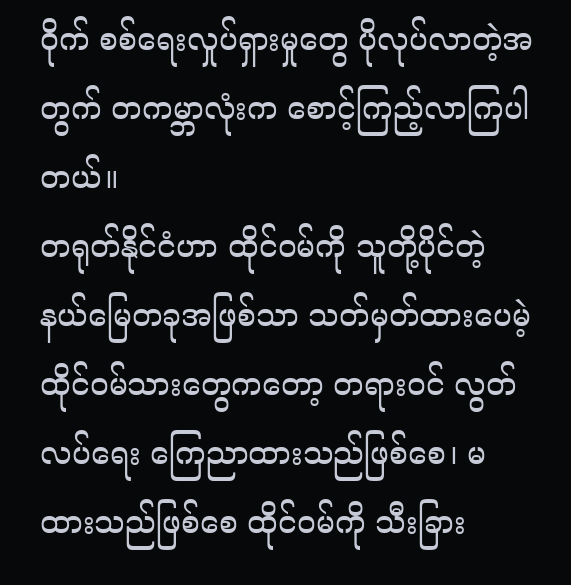ဝိုက် စစ်ရေးလှုပ်ရှားမှုတွေ ပိုလုပ်လာတဲ့အတွက် တကမ္ဘာလုံးက စောင့်ကြည့်လာကြပါတယ်။
တရုတ်နိုင်ငံဟာ ထိုင်ဝမ်ကို သူတို့ပိုင်တဲ့ နယ်မြေတခုအဖြစ်သာ သတ်မှတ်ထားပေမဲ့ ထိုင်ဝမ်သားတွေကတော့ တရားဝင် လွတ်လပ်ရေး ကြေညာထားသည်ဖြစ်စေ၊ မထားသည်ဖြစ်စေ ထိုင်ဝမ်ကို သီးခြား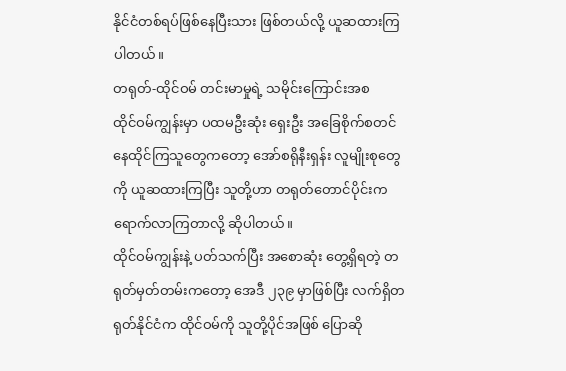နိုင်ငံတစ်ရပ်ဖြစ်နေပြီးသား ဖြစ်တယ်လို့ ယူဆထားကြပါတယ်။
တရုတ်-ထိုင်ဝမ် တင်းမာမှုရဲ့ သမိုင်းကြောင်းအစ
ထိုင်ဝမ်ကျွန်းမှာ ပထမဦးဆုံး ရှေးဦး အခြေစိုက်စတင် နေထိုင်ကြသူတွေကတော့ အော်စရိုနီးရှန်း လူမျိုးစုတွေကို ယူဆထားကြပြီး သူတို့ဟာ တရုတ်တောင်ပိုင်းက ရောက်လာကြတာလို့ ဆိုပါတယ်။
ထိုင်ဝမ်ကျွန်းနဲ့ ပတ်သက်ပြီး အစောဆုံး တွေ့ရှိရတဲ့ တရုတ်မှတ်တမ်းကတော့ အေဒီ ၂၃၉ မှာဖြစ်ပြီး လက်ရှိတရုတ်နိုင်ငံက ထိုင်ဝမ်ကို သူတို့ပိုင်အဖြစ် ပြောဆို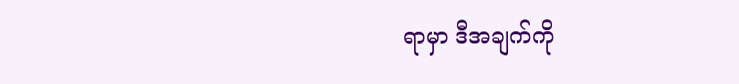ရာမှာ ဒီအချက်ကို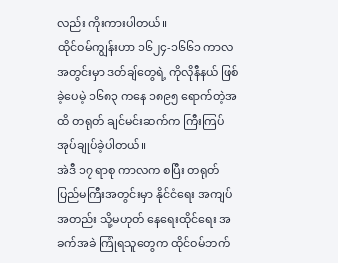လည်း ကိုးကားပါတယ်။
ထိုင်ဝမ်ကျွန်းဟာ ၁၆၂၄-၁၆၆၁ ကာလအတွင်းမှာ ဒတ်ချ်တွေရဲ့ ကိုလိုနီနယ် ဖြစ်ခဲ့ပေမဲ့ ၁၆၈၃ ကနေ ၁၈၉၅ ရောက်တဲ့အထိ တရုတ် ချင်မင်းဆက်က ကြီးကြပ် အုပ်ချုပ်ခဲ့ပါတယ်။
အဲဒီ ၁၇ ရာစု ကာလက စပြီး တရုတ်ပြည်မကြီးအတွင်းမှာ နိုင်ငံရေး အကျပ်အတည်း သို့မဟုတ် နေရေးထိုင်ရေး အခက်အခဲ ကြုံရသူတွေက ထိုင်ဝမ်ဘက်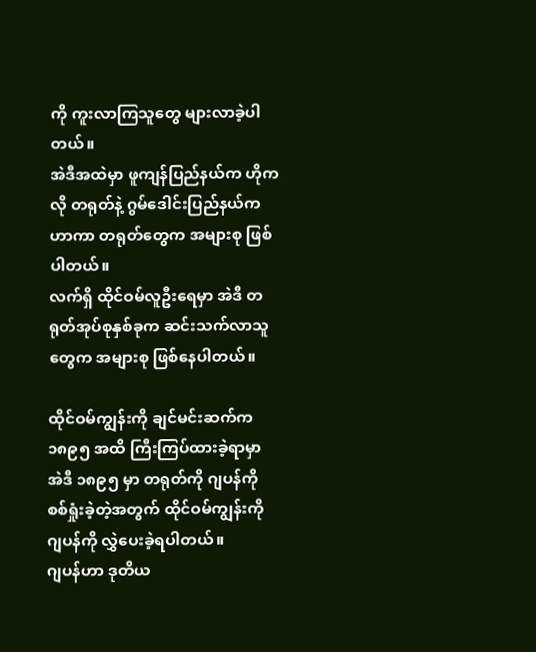ကို ကူးလာကြသူတွေ များလာခဲ့ပါတယ်။
အဲဒီအထဲမှာ ဖူကျန်ပြည်နယ်က ဟိုကလို တရုတ်နဲ့ ဂွမ်ဒေါင်းပြည်နယ်က ဟာကာ တရုတ်တွေက အများစု ဖြစ်ပါတယ်။
လက်ရှိ ထိုင်ဝမ်လူဦးရေမှာ အဲဒီ တရုတ်အုပ်စုနှစ်ခုက ဆင်းသက်လာသူတွေက အများစု ဖြစ်နေပါတယ်။

ထိုင်ဝမ်ကျွန်းကို ချင်မင်းဆက်က ၁၈၉၅ အထိ ကြီးကြပ်ထားခဲ့ရာမှာ အဲဒီ ၁၈၉၅ မှာ တရုတ်ကို ဂျပန်ကို စစ်ရှုံးခဲ့တဲ့အတွက် ထိုင်ဝမ်ကျွန်းကို ဂျပန်ကို လွှဲပေးခဲ့ရပါတယ်။
ဂျပန်ဟာ ဒုတိယ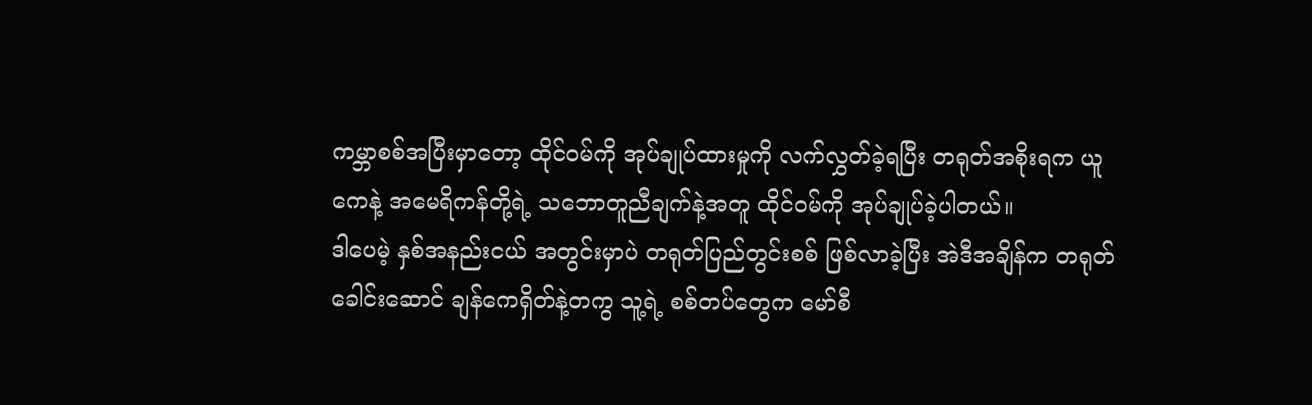ကမ္ဘာစစ်အပြီးမှာတော့ ထိုင်ဝမ်ကို အုပ်ချုပ်ထားမှုကို လက်လွှတ်ခဲ့ရပြီး တရုတ်အစိုးရက ယူကေနဲ့ အမေရိကန်တို့ရဲ့ သဘောတူညီချက်နဲ့အတူ ထိုင်ဝမ်ကို အုပ်ချုပ်ခဲ့ပါတယ်။
ဒါပေမဲ့ နှစ်အနည်းငယ် အတွင်းမှာပဲ တရုတ်ပြည်တွင်းစစ် ဖြစ်လာခဲ့ပြီး အဲဒီအချိန်က တရုတ်ခေါင်းဆောင် ချန်ကေရှိတ်နဲ့တကွ သူ့ရဲ့ စစ်တပ်တွေက မော်စီ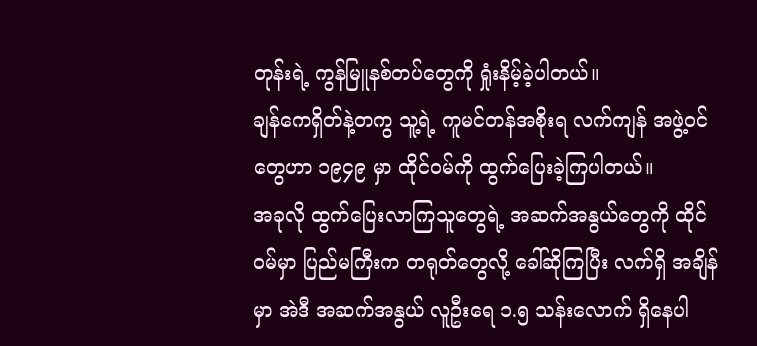တုန်းရဲ့ ကွန်မြူနစ်တပ်တွေကို ရှုံးနိမ့်ခဲ့ပါတယ်။
ချန်ကေရှိတ်နဲ့တကွ သူ့ရဲ့ ကူမင်တန်အစိုးရ လက်ကျန် အဖွဲ့ဝင်တွေဟာ ၁၉၄၉ မှာ ထိုင်ဝမ်ကို ထွက်ပြေးခဲ့ကြပါတယ်။
အခုလို ထွက်ပြေးလာကြသူတွေရဲ့ အဆက်အနွယ်တွေကို ထိုင်ဝမ်မှာ ပြည်မကြီးက တရုတ်တွေလို့ ခေါ်ဆိုကြပြီး လက်ရှိ အချိန်မှာ အဲဒီ အဆက်အနွယ် လူဦးရေ ၁.၅ သန်းလောက် ရှိနေပါ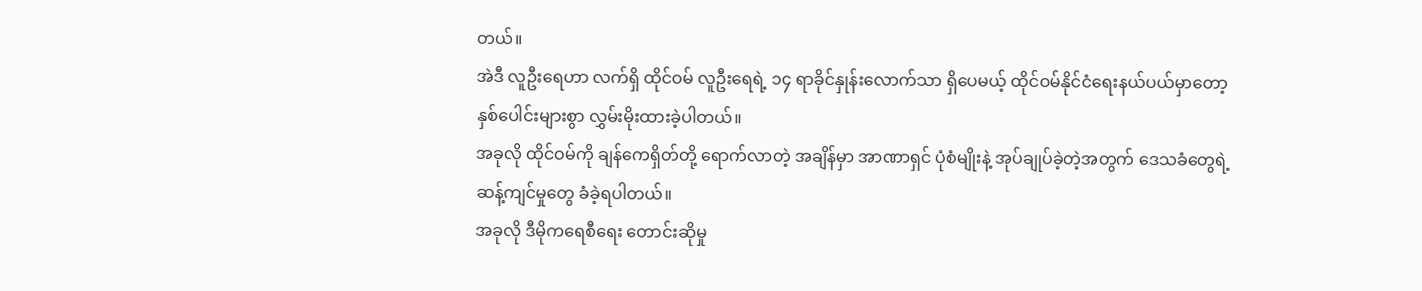တယ်။
အဲဒီ လူဦးရေဟာ လက်ရှိ ထိုင်ဝမ် လူဦးရေရဲ့ ၁၄ ရာခိုင်နှုန်းလောက်သာ ရှိပေမယ့် ထိုင်ဝမ်နိုင်ငံရေးနယ်ပယ်မှာတော့ နှစ်ပေါင်းများစွာ လွှမ်းမိုးထားခဲ့ပါတယ်။
အခုလို ထိုင်ဝမ်ကို ချန်ကေရှိတ်တို့ ရောက်လာတဲ့ အချိန်မှာ အာဏာရှင် ပုံစံမျိုးနဲ့ အုပ်ချုပ်ခဲ့တဲ့အတွက် ဒေသခံတွေရဲ့ ဆန့်ကျင်မှုတွေ ခံခဲ့ရပါတယ်။
အခုလို ဒီမိုကရေစီရေး တောင်းဆိုမှု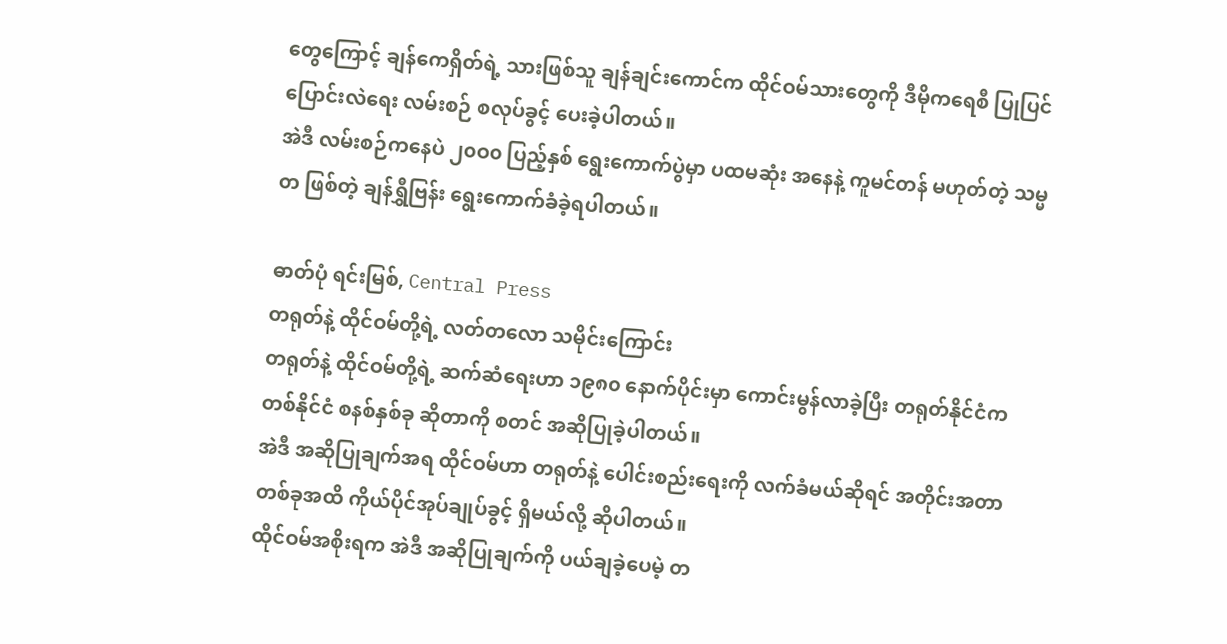တွေကြောင့် ချန်ကေရှိတ်ရဲ့ သားဖြစ်သူ ချန်ချင်းကောင်က ထိုင်ဝမ်သားတွေကို ဒီမိုကရေစီ ပြုပြင်ပြောင်းလဲရေး လမ်းစဉ် စလုပ်ခွင့် ပေးခဲ့ပါတယ်။
အဲဒီ လမ်းစဉ်ကနေပဲ ၂၀ဝ၀ ပြည့်နှစ် ရွေးကောက်ပွဲမှာ ပထမဆုံး အနေနဲ့ ကူမင်တန် မဟုတ်တဲ့ သမ္မတ ဖြစ်တဲ့ ချန်ရွှီဗြန်း ရွေးကောက်ခံခဲ့ရပါတယ်။

ဓာတ်ပုံ ရင်းမြစ်, Central Press
တရုတ်နဲ့ ထိုင်ဝမ်တို့ရဲ့ လတ်တလော သမိုင်းကြောင်း
တရုတ်နဲ့ ထိုင်ဝမ်တို့ရဲ့ ဆက်ဆံရေးဟာ ၁၉၈၀ နောက်ပိုင်းမှာ ကောင်းမွန်လာခဲ့ပြီး တရုတ်နိုင်ငံက တစ်နိုင်ငံ စနစ်နှစ်ခု ဆိုတာကို စတင် အဆိုပြုခဲ့ပါတယ်။
အဲဒီ အဆိုပြုချက်အရ ထိုင်ဝမ်ဟာ တရုတ်နဲ့ ပေါင်းစည်းရေးကို လက်ခံမယ်ဆိုရင် အတိုင်းအတာ တစ်ခုအထိ ကိုယ်ပိုင်အုပ်ချုပ်ခွင့် ရှိမယ်လို့ ဆိုပါတယ်။
ထိုင်ဝမ်အစိုးရက အဲဒီ အဆိုပြုချက်ကို ပယ်ချခဲ့ပေမဲ့ တ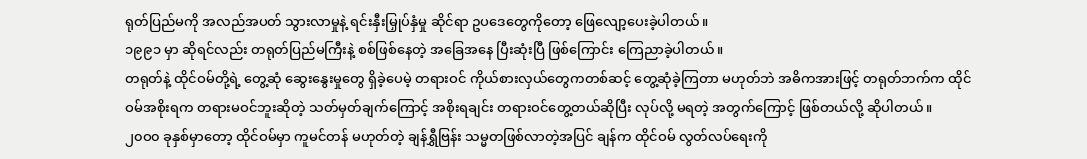ရုတ်ပြည်မကို အလည်အပတ် သွားလာမှုနဲ့ ရင်းနှီးမြှုပ်နှံမှု ဆိုင်ရာ ဥပဒေတွေကိုတော့ ဖြေလျော့ပေးခဲ့ပါတယ်။
၁၉၉၁ မှာ ဆိုရင်လည်း တရုတ်ပြည်မကြီးနဲ့ စစ်ဖြစ်နေတဲ့ အခြေအနေ ပြီးဆုံးပြီ ဖြစ်ကြောင်း ကြေညာခဲ့ပါတယ်။
တရုတ်နဲ့ ထိုင်ဝမ်တို့ရဲ့ တွေ့ဆုံ ဆွေးနွေးမှုတွေ ရှိခဲ့ပေမဲ့ တရားဝင် ကိုယ်စားလှယ်တွေကတစ်ဆင့် တွေ့ဆုံခဲ့ကြတာ မဟုတ်ဘဲ အဓိကအားဖြင့် တရုတ်ဘက်က ထိုင်ဝမ်အစိုးရက တရားမဝင်ဘူးဆိုတဲ့ သတ်မှတ်ချက်ကြောင့် အစိုးရချင်း တရားဝင်တွေ့တယ်ဆိုပြီး လုပ်လို့ မရတဲ့ အတွက်ကြောင့် ဖြစ်တယ်လို့ ဆိုပါတယ်။
၂၀ဝ၀ ခုနှစ်မှာတော့ ထိုင်ဝမ်မှာ ကူမင်တန် မဟုတ်တဲ့ ချန်ရွှီဗြန်း သမ္မတဖြစ်လာတဲ့အပြင် ချန်က ထိုင်ဝမ် လွတ်လပ်ရေးကို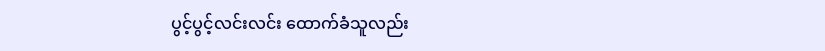ပွင့်ပွင့်လင်းလင်း ထောက်ခံသူလည်း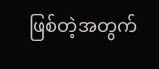ဖြစ်တဲ့အတွက်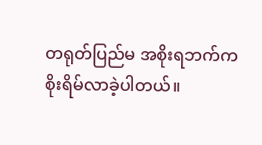တရုတ်ပြည်မ အစိုးရဘက်က စိုးရိမ်လာခဲ့ပါတယ်။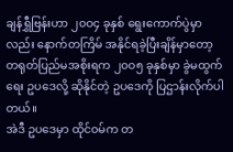ချန်ရွှီဗြန်းဟာ ၂၀ဝ၄ ခုနှစ် ရွေးကောက်ပွဲမှာလည်း နောက်တကြိမ် အနိုင်ရခဲ့ပြီးချိန်မှာတော့ တရုတ်ပြည်မအစိုးရက ၂၀ဝ၅ ခုနှစ်မှာ ခွဲမထွက်ရေး ဥပဒေလို့ ဆိုနိုင်တဲ့ ဥပဒေကို ပြဌာန်းလိုက်ပါတယ်။
အဲဒီ ဥပဒေမှာ ထိုင်ဝမ်က တ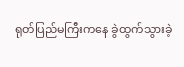ရုတ်ပြည်မကြီးကနေ ခွဲထွက်သွားခဲ့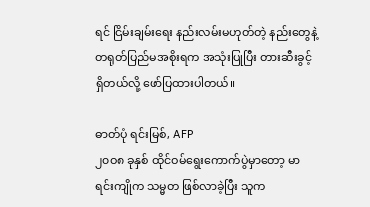ရင် ငြိမ်းချမ်းရေး နည်းလမ်းမဟုတ်တဲ့ နည်းတွေနဲ့ တရုတ်ပြည်မအစိုးရက အသုံးပြုပြီး တားဆီးခွင့် ရှိတယ်လို့ ဖော်ပြထားပါတယ်။

ဓာတ်ပုံ ရင်းမြစ်, AFP
၂၀ဝ၈ ခုနှစ် ထိုင်ဝမ်ရွေးကောက်ပွဲမှာတော့ မာရင်းကျိုက သမ္မတ ဖြစ်လာခဲ့ပြီး သူက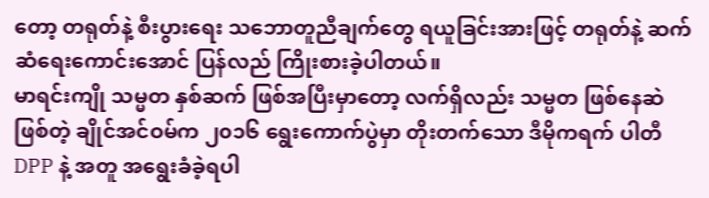တော့ တရုတ်နဲ့ စီးပွားရေး သဘောတူညီချက်တွေ ရယူခြင်းအားဖြင့် တရုတ်နဲ့ ဆက်ဆံရေးကောင်းအောင် ပြန်လည် ကြိုးစားခဲ့ပါတယ်။
မာရင်းကျို သမ္မတ နှစ်ဆက် ဖြစ်အပြီးမှာတော့ လက်ရှိလည်း သမ္မတ ဖြစ်နေဆဲ ဖြစ်တဲ့ ချိုင်အင်ဝမ်က ၂၀၁၆ ရွေးကောက်ပွဲမှာ တိုးတက်သော ဒီမိုကရက် ပါတီ DPP နဲ့ အတူ အရွေးခံခဲ့ရပါ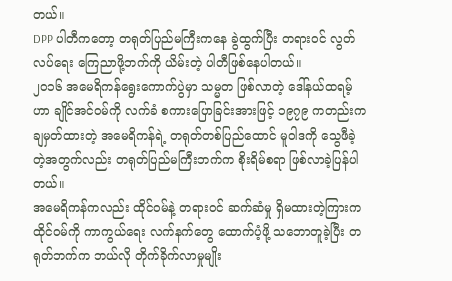တယ်။
DPP ပါတီကတော့ တရုတ်ပြည်မကြီးကနေ ခွဲထွက်ပြီး တရားဝင် လွတ်လပ်ရေး ကြေညာဖို့ဘက်ကို ယိမ်းတဲ့ ပါတီဖြစ်နေပါတယ်။
၂၀၁၆ အမေရိကန်ရွေးကောက်ပွဲမှာ သမ္မတ ဖြစ်လာတဲ့ ဒေါ်နယ်ထရမ့်ဟာ ချိုင်အင်ဝမ်ကို လက်ခံ စကားပြောခြင်းအားဖြင့် ၁၉၇၉ ကတည်းက ချမှတ်ထားတဲ့ အမေရိကန်ရဲ့ တရုတ်တစ်ပြည်ထောင် မူဝါဒကို သွေဖီခဲ့တဲ့အတွက်လည်း တရုတ်ပြည်မကြီးဘက်က စိုးရိမ်စရာ ဖြစ်လာခဲ့ပြန်ပါတယ်။
အမေရိကန်ကလည်း ထိုင်ဝမ်နဲ့ တရားဝင် ဆက်ဆံမှု ရှိမထားတဲ့ကြားက ထိုင်ဝမ်ကို ကာကွယ်ရေး လက်နက်တွေ ထောက်ပံ့ဖို့ သဘောတူခဲ့ပြီး တရုတ်ဘက်က ဘယ်လို တိုက်ခိုက်လာမှုမျိုး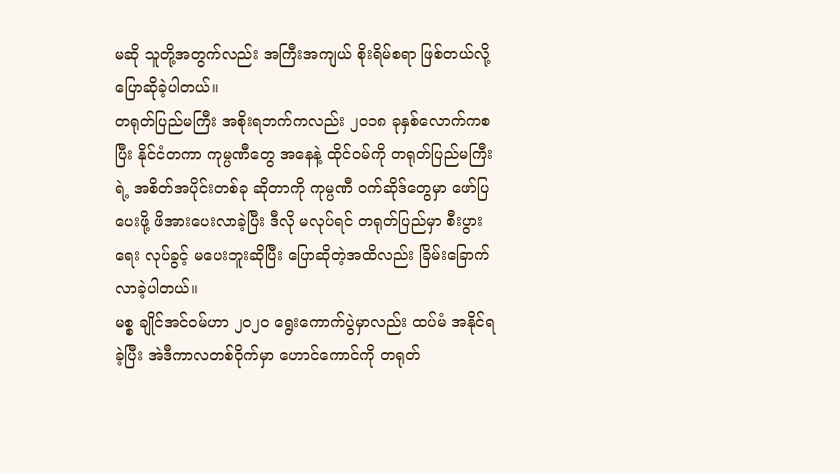မဆို သူတို့အတွက်လည်း အကြီးအကျယ် စိုးရိမ်စရာ ဖြစ်တယ်လို့ ပြောဆိုခဲ့ပါတယ်။
တရုတ်ပြည်မကြီး အစိုးရဘက်ကလည်း ၂၀၁၈ ခုနှစ်လောက်ကစပြီး နိုင်ငံတကာ ကုမ္ပဏီတွေ အနေနဲ့ ထိုင်ဝမ်ကို တရုတ်ပြည်မကြီးရဲ့ အစိတ်အပိုင်းတစ်ခု ဆိုတာကို ကုမ္ပဏီ ဝက်ဆိုဒ်တွေမှာ ဖော်ပြပေးဖို့ ဖိအားပေးလာခဲ့ပြီး ဒီလို မလုပ်ရင် တရုတ်ပြည်မှာ စီးပွားရေး လုပ်ခွင့် မပေးဘူးဆိုပြီး ပြောဆိုတဲ့အထိလည်း ခြိမ်းခြောက်လာခဲ့ပါတယ်။
မစ္စ ချိုင်အင်ဝမ်ဟာ ၂၀၂၀ ရွေးကောက်ပွဲမှာလည်း ထပ်မံ အနိုင်ရခဲ့ပြီး အဲဒီကာလတစ်ဝိုက်မှာ ဟောင်ကောင်ကို တရုတ်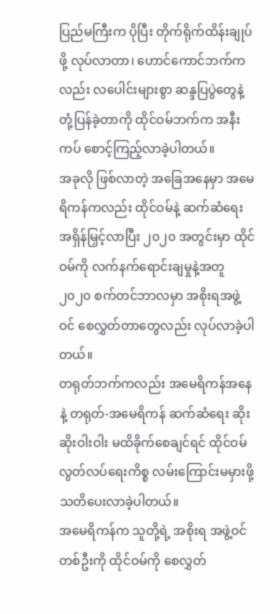ပြည်မကြီးက ပိုပြီး တိုက်ရိုက်ထိန်းချုပ်ဖို့ လုပ်လာတာ၊ ဟောင်ကောင်ဘက်ကလည်း လပေါင်းများစွာ ဆန္ဒပြပွဲတွေနဲ့ တုံ့ပြန်ခဲ့တာကို ထိုင်ဝမ်ဘက်က အနီးကပ် စောင့်ကြည့်လာခဲ့ပါတယ်။
အခုလို ဖြစ်လာတဲ့ အခြေအနေမှာ အမေရိကန်ကလည်း ထိုင်ဝမ်နဲ့ ဆက်ဆံရေး အရှိန်မြှင့်လာပြီး ၂၀၂၀ အတွင်းမှာ ထိုင်ဝမ်ကို လက်နက်ရောင်းချမှုနဲ့အတူ ၂၀၂၀ စက်တင်ဘာလမှာ အစိုးရအဖွဲ့ဝင် စေလွှတ်တာတွေလည်း လုပ်လာခဲ့ပါတယ်။
တရုတ်ဘက်ကလည်း အမေရိကန်အနေနဲ့ တရုတ်-အမေရိကန် ဆက်ဆံရေး ဆိုးဆိုးဝါးဝါး မထိခိုက်စေချင်ရင် ထိုင်ဝမ် လွတ်လပ်ရေးကိစ္စ လမ်းကြောင်းမမှားဖို့ သတိပေးလာခဲ့ပါတယ်။
အမေရိကန်က သူတို့ရဲ့ အစိုးရ အဖွဲ့ဝင်တစ်ဦးကို ထိုင်ဝမ်ကို စေလွှတ်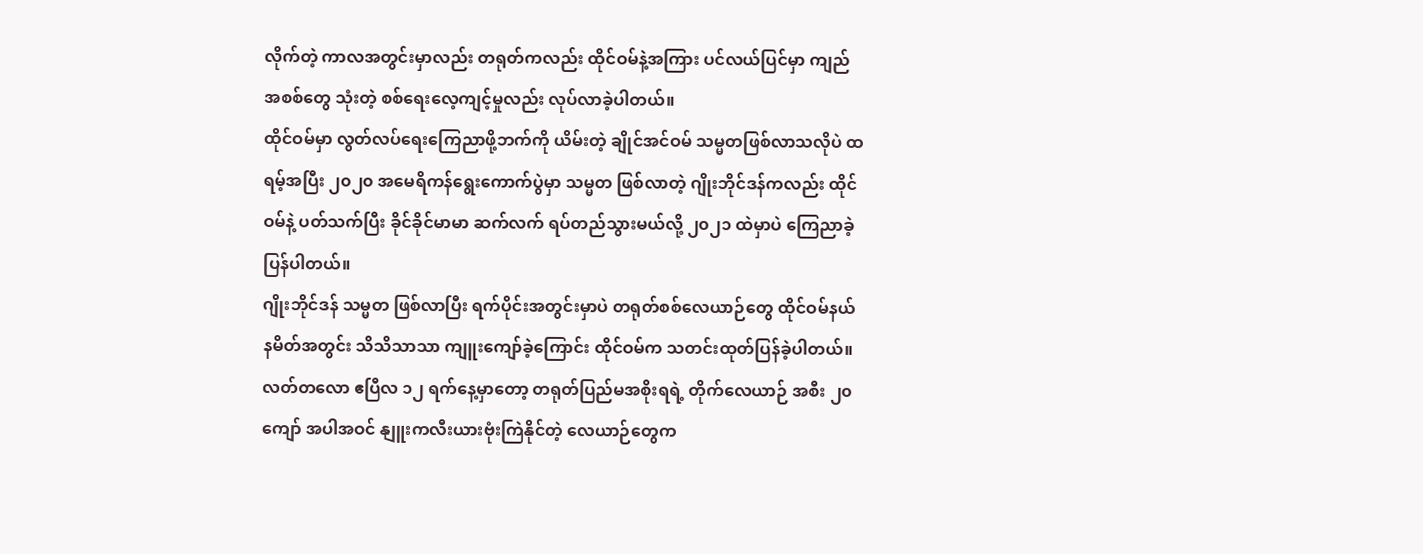လိုက်တဲ့ ကာလအတွင်းမှာလည်း တရုတ်ကလည်း ထိုင်ဝမ်နဲ့အကြား ပင်လယ်ပြင်မှာ ကျည်အစစ်တွေ သုံးတဲ့ စစ်ရေးလေ့ကျင့်မှုလည်း လုပ်လာခဲ့ပါတယ်။
ထိုင်ဝမ်မှာ လွတ်လပ်ရေးကြေညာဖို့ဘက်ကို ယိမ်းတဲ့ ချိုင်အင်ဝမ် သမ္မတဖြစ်လာသလိုပဲ ထရမ့်အပြီး ၂၀၂၀ အမေရိကန်ရွေးကောက်ပွဲမှာ သမ္မတ ဖြစ်လာတဲ့ ဂျိုးဘိုင်ဒန်ကလည်း ထိုင်ဝမ်နဲ့ ပတ်သက်ပြီး ခိုင်ခိုင်မာမာ ဆက်လက် ရပ်တည်သွားမယ်လို့ ၂၀၂၁ ထဲမှာပဲ ကြေညာခဲ့ပြန်ပါတယ်။
ဂျိုးဘိုင်ဒန် သမ္မတ ဖြစ်လာပြီး ရက်ပိုင်းအတွင်းမှာပဲ တရုတ်စစ်လေယာဉ်တွေ ထိုင်ဝမ်နယ်နမိတ်အတွင်း သိသိသာသာ ကျူးကျော်ခဲ့ကြောင်း ထိုင်ဝမ်က သတင်းထုတ်ပြန်ခဲ့ပါတယ်။
လတ်တလော ဧပြီလ ၁၂ ရက်နေ့မှာတော့ တရုတ်ပြည်မအစိုးရရဲ့ တိုက်လေယာဉ် အစီး ၂၀ ကျော် အပါအဝင် နျူးကလီးယားဗုံးကြဲနိုင်တဲ့ လေယာဉ်တွေက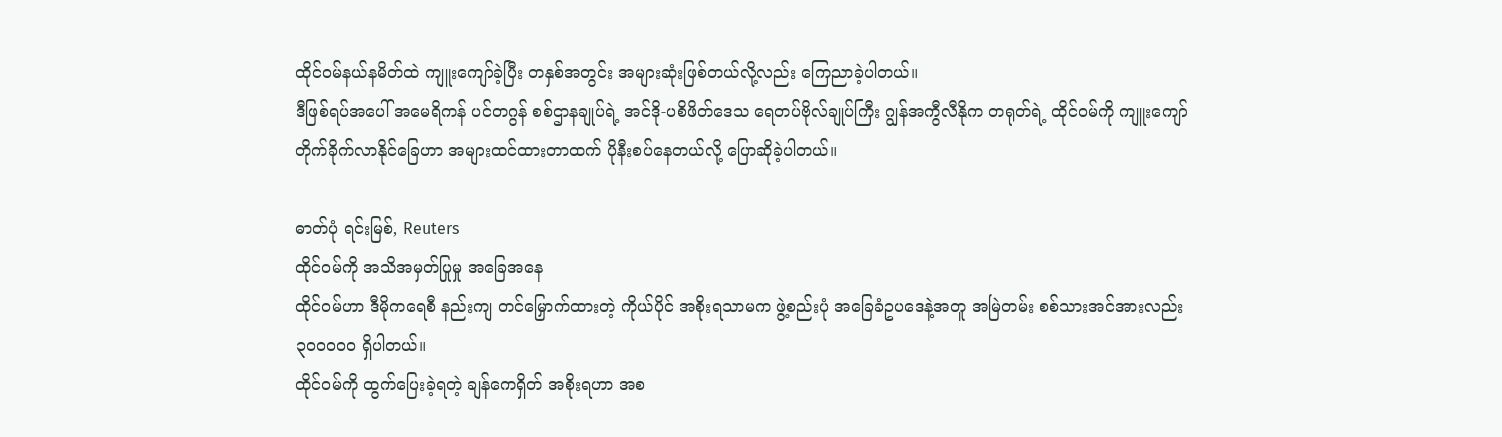ထိုင်ဝမ်နယ်နမိတ်ထဲ ကျူးကျော်ခဲ့ပြီး တနှစ်အတွင်း အများဆုံးဖြစ်တယ်လို့လည်း ကြေညာခဲ့ပါတယ်။
ဒီဖြစ်ရပ်အပေါ် အမေရိကန် ပင်တဂွန် စစ်ဌာနချုပ်ရဲ့ အင်ဒို-ပစိဖိတ်ဒေသ ရေတပ်ဗိုလ်ချုပ်ကြီး ဂျွန်အကွီလီနိုက တရုတ်ရဲ့ ထိုင်ဝမ်ကို ကျူးကျော်တိုက်ခိုက်လာနိုင်ခြေဟာ အများထင်ထားတာထက် ပိုနီးစပ်နေတယ်လို့ ပြောဆိုခဲ့ပါတယ်။

ဓာတ်ပုံ ရင်းမြစ်, Reuters
ထိုင်ဝမ်ကို အသိအမှတ်ပြုမှု အခြေအနေ
ထိုင်ဝမ်ဟာ ဒီမိုကရေစီ နည်းကျ တင်မြှောက်ထားတဲ့ ကိုယ်ပိုင် အစိုးရသာမက ဖွဲ့စည်းပုံ အခြေခံဥပဒေနဲ့အတူ အမြဲတမ်း စစ်သားအင်အားလည်း ၃၀ဝ၀ဝ၀ ရှိပါတယ်။
ထိုင်ဝမ်ကို ထွက်ပြေးခဲ့ရတဲ့ ချန်ကေရှိတ် အစိုးရဟာ အစ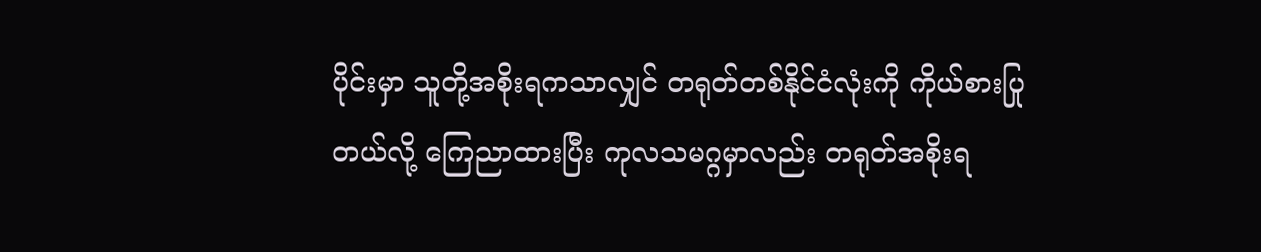ပိုင်းမှာ သူတို့အစိုးရကသာလျှင် တရုတ်တစ်နိုင်ငံလုံးကို ကိုယ်စားပြုတယ်လို့ ကြေညာထားပြီး ကုလသမဂ္ဂမှာလည်း တရုတ်အစိုးရ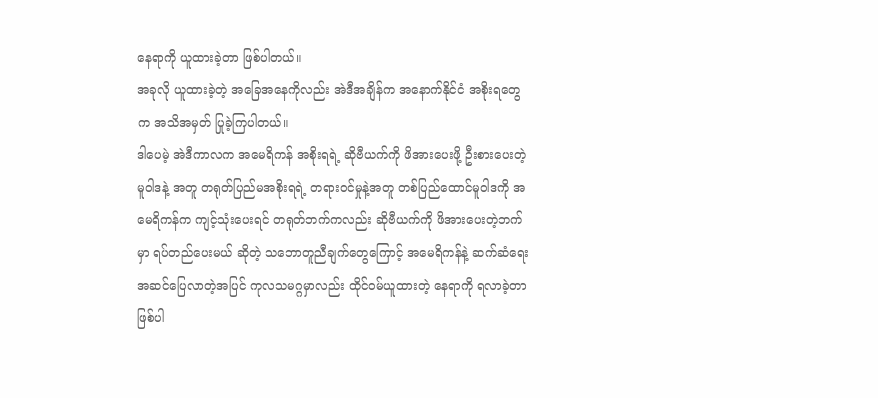နေရာကို ယူထားခဲ့တာ ဖြစ်ပါတယ်။
အခုလို ယူထားခဲ့တဲ့ အခြေအနေကိုလည်း အဲဒီအချိန်က အနောက်နိုင်ငံ အစိုးရတွေက အသိအမှတ် ပြုခဲ့ကြပါတယ်။
ဒါပေမဲ့ အဲဒီကာလက အမေရိကန် အစိုးရရဲ့ ဆိုဗီယက်ကို ဖိအားပေးဖို့ ဦးစားပေးတဲ့ မူဝါဒနဲ့ အတူ တရုတ်ပြည်မအစိုးရရဲ့ တရားဝင်မှုနဲ့အတူ တစ်ပြည်ထောင်မူဝါဒကို အမေရိကန်က ကျင့်သုံးပေးရင် တရုတ်ဘက်ကလည်း ဆိုဗီယက်ကို ဖိအားပေးတဲ့ဘက်မှာ ရပ်တည်ပေးမယ် ဆိုတဲ့ သဘောတူညီချက်တွေကြောင့် အမေရိကန်နဲ့ ဆက်ဆံရေး အဆင်ပြေလာတဲ့အပြင် ကုလသမဂ္ဂမှာလည်း ထိုင်ဝမ်ယူထားတဲ့ နေရာကို ရလာခဲ့တာ ဖြစ်ပါ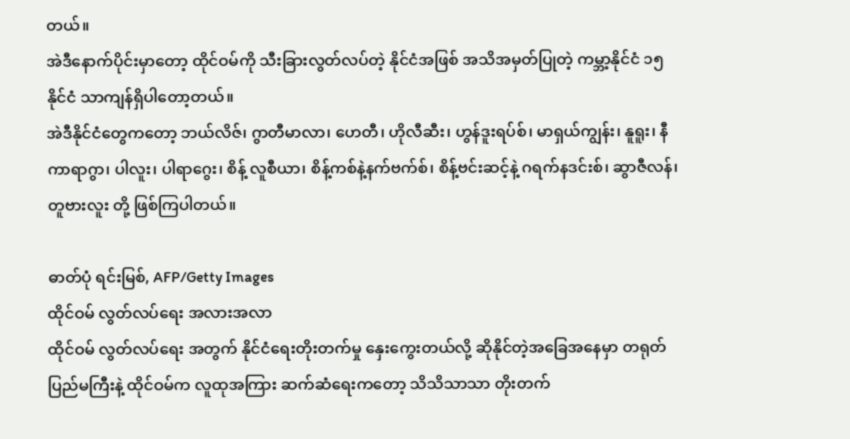တယ်။
အဲဒီနောက်ပိုင်းမှာတော့ ထိုင်ဝမ်ကို သီးခြားလွတ်လပ်တဲ့ နိုင်ငံအဖြစ် အသိအမှတ်ပြုတဲ့ ကမ္ဘာ့နိုင်ငံ ၁၅ နိုင်ငံ သာကျန်ရှိပါတော့တယ်။
အဲဒီနိုင်ငံတွေကတော့ ဘယ်လိဇ်၊ ဂွာတီမာလာ၊ ဟေတီ၊ ဟိုလီဆီး၊ ဟွန်ဒူးရပ်စ်၊ မာရှယ်ကျွန်း၊ နူရူး၊ နီကာရာဂွာ၊ ပါလူး၊ ပါရာဂွေး၊ စိန့် လူစီယာ၊ စိန့်ကစ်နဲ့နက်ဗက်စ်၊ စိန့်ဗင်းဆင့်နဲ့ ဂရက်နဒင်းစ်၊ ဆွာဇီလန်၊ တူဗားလူး တို့ ဖြစ်ကြပါတယ်။

ဓာတ်ပုံ ရင်းမြစ်, AFP/Getty Images
ထိုင်ဝမ် လွတ်လပ်ရေး အလားအလာ
ထိုင်ဝမ် လွတ်လပ်ရေး အတွက် နိုင်ငံရေးတိုးတက်မှု နှေးကွေးတယ်လို့ ဆိုနိုင်တဲ့အခြေအနေမှာ တရုတ်ပြည်မကြီးနဲ့ ထိုင်ဝမ်က လူထုအကြား ဆက်ဆံရေးကတော့ သိသိသာသာ တိုးတက်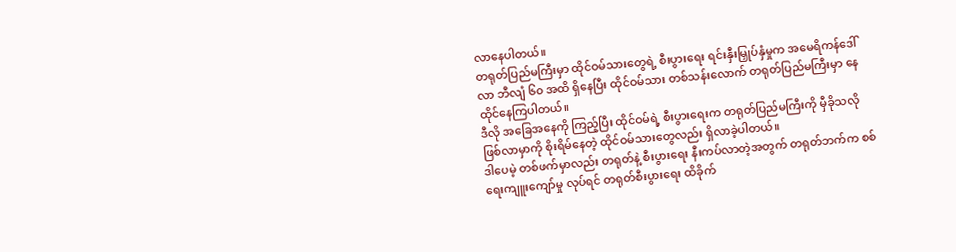လာနေပါတယ်။
တရုတ်ပြည်မကြီးမှာ ထိုင်ဝမ်သားတွေရဲ့ စီးပွားရေး ရင်းနှီးမြှုပ်နှံမှုက အမေရိကန်ဒေါ်လာ ဘီလျံ ၆၀ အထိ ရှိနေပြီး ထိုင်ဝမ်သား တစ်သန်းလောက် တရုတ်ပြည်မကြီးမှာ နေထိုင်နေကြပါတယ်။
ဒီလို အခြေအနေကို ကြည့်ပြီး ထိုင်ဝမ်ရဲ့ စီးပွားရေးက တရုတ်ပြည်မကြီးကို မှီခိုသလို ဖြစ်လာမှာကို စိုးရိမ်နေတဲ့ ထိုင်ဝမ်သားတွေလည်း ရှိလာခဲ့ပါတယ်။
ဒါပေမဲ့ တစ်ဖက်မှာလည်း တရုတ်နဲ့ စီးပွားရေး နီးကပ်လာတဲ့အတွက် တရုတ်ဘက်က စစ်ရေးကျူးကျော်မှု လုပ်ရင် တရုတ်စီးပွားရေး ထိခိုက်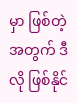မှာ ဖြစ်တဲ့အတွက် ဒီလို ဖြစ်နိုင်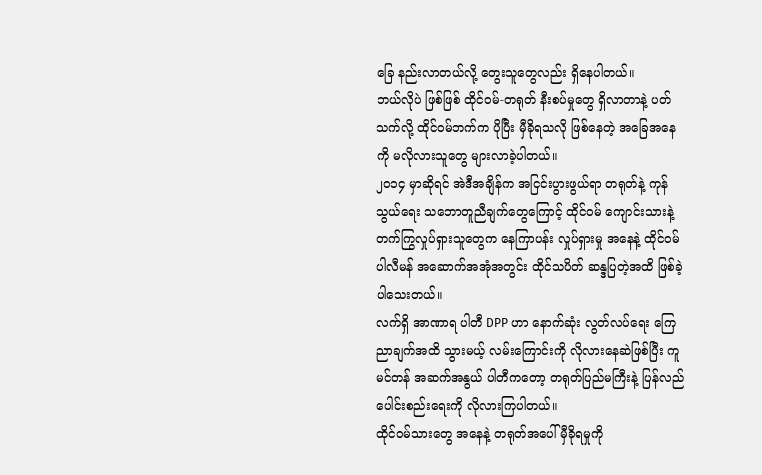ခြေ နည်းလာတယ်လို့ တွေးသူတွေလည်း ရှိနေပါတယ်။
ဘယ်လိုပဲ ဖြစ်ဖြစ် ထိုင်ဝမ်-တရုတ် နီးစပ်မှုတွေ ရှိလာတာနဲ့ ပတ်သက်လို့ ထိုင်ဝမ်ဘက်က ပိုပြီး မှီခိုရသလို ဖြစ်နေတဲ့ အခြေအနေကို မလိုလားသူတွေ များလာခဲ့ပါတယ်။
၂၀၁၄ မှာဆိုရင် အဲဒီအချိန်က အငြင်းပွားဖွယ်ရာ တရုတ်နဲ့ ကုန်သွယ်ရေး သဘောတူညီချက်တွေကြောင့် ထိုင်ဝမ် ကျောင်းသားနဲ့ တက်ကြွလှုပ်ရှားသူတွေက နေကြာပန်း လှုပ်ရှားမှု အနေနဲ့ ထိုင်ဝမ် ပါလီမန် အဆောက်အအုံအတွင်း ထိုင်သပိတ် ဆန္ဒပြတဲ့အထိ ဖြစ်ခဲ့ပါသေးတယ်။
လက်ရှိ အာဏာရ ပါတီ DPP ဟာ နောက်ဆုံး လွတ်လပ်ရေး ကြေညာချက်အထိ သွားမယ့် လမ်းကြောင်းကို လိုလားနေဆဲဖြစ်ပြီး ကူမင်တန် အဆက်အနွယ် ပါတီကတော့ တရုတ်ပြည်မကြီးနဲ့ ပြန်လည် ပေါင်းစည်းရေးကို လိုလားကြပါတယ်။
ထိုင်ဝမ်သားတွေ အနေနဲ့ တရုတ်အပေါ် မှီခိုရမှုကို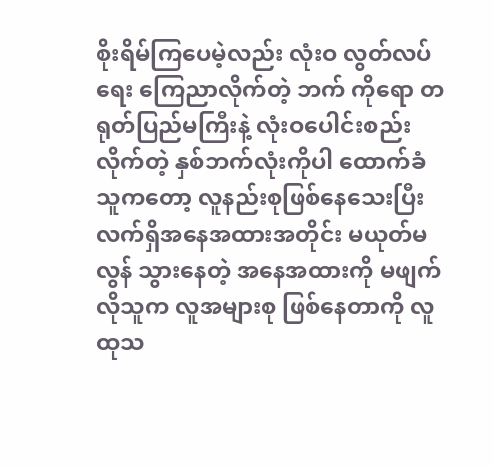စိုးရိမ်ကြပေမဲ့လည်း လုံးဝ လွတ်လပ်ရေး ကြေညာလိုက်တဲ့ ဘက် ကိုရော တရုတ်ပြည်မကြီးနဲ့ လုံးဝပေါင်းစည်းလိုက်တဲ့ နှစ်ဘက်လုံးကိုပါ ထောက်ခံသူကတော့ လူနည်းစုဖြစ်နေသေးပြီး လက်ရှိအနေအထားအတိုင်း မယုတ်မလွန် သွားနေတဲ့ အနေအထားကို မဖျက်လိုသူက လူအများစု ဖြစ်နေတာကို လူထုသ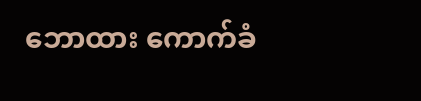ဘောထား ကောက်ခံ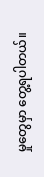မှုတွေမှာ တွေ့ရပါတယ်။